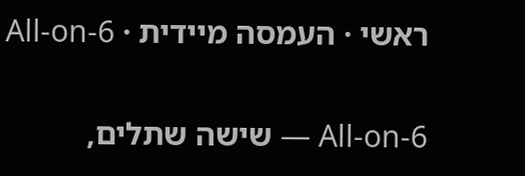ראשי · העמסה מיידית · All-on-6

All-on-6 — שישה שתלים,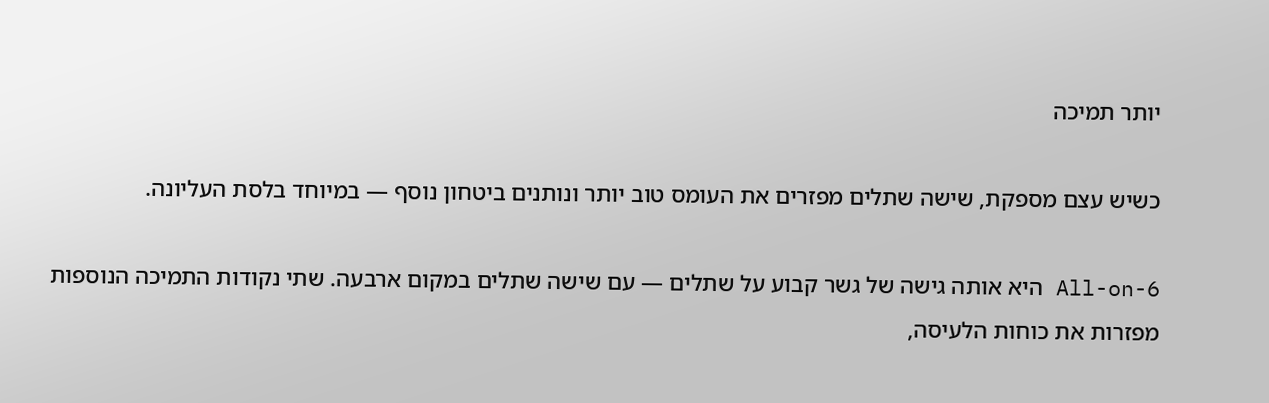יותר תמיכה

כשיש עצם מספקת, שישה שתלים מפזרים את העומס טוב יותר ונותנים ביטחון נוסף — במיוחד בלסת העליונה.

All-on-6 היא אותה גישה של גשר קבוע על שתלים — עם שישה שתלים במקום ארבעה. שתי נקודות התמיכה הנוספות מפזרות את כוחות הלעיסה,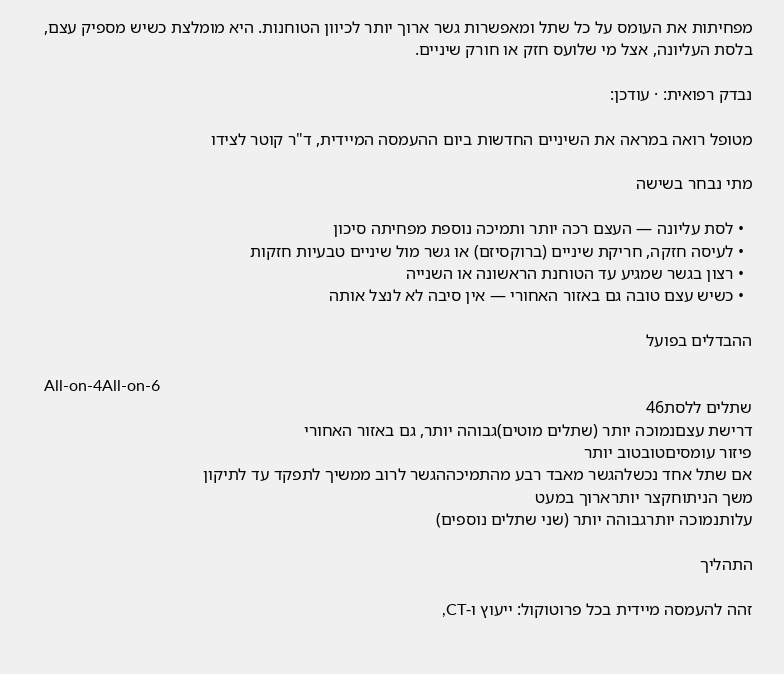מפחיתות את העומס על כל שתל ומאפשרות גשר ארוך יותר לכיוון הטוחנות. היא מומלצת כשיש מספיק עצם, בלסת העליונה, אצל מי שלועס חזק או חורק שיניים.

נבדק רפואית: · עודכן:

מטופל רואה במראה את השיניים החדשות ביום ההעמסה המיידית, ד"ר קוטר לצידו

מתי נבחר בשישה

  • לסת עליונה — העצם רכה יותר ותמיכה נוספת מפחיתה סיכון
  • לעיסה חזקה, חריקת שיניים (ברוקסיזם) או גשר מול שיניים טבעיות חזקות
  • רצון בגשר שמגיע עד הטוחנת הראשונה או השנייה
  • כשיש עצם טובה גם באזור האחורי — אין סיבה לא לנצל אותה

ההבדלים בפועל

All-on-4All-on-6
שתלים ללסת46
דרישת עצםנמוכה יותר (שתלים מוטים)גבוהה יותר, גם באזור האחורי
פיזור עומסיםטובטוב יותר
אם שתל אחד נכשלהגשר מאבד רבע מהתמיכההגשר לרוב ממשיך לתפקד עד לתיקון
משך הניתוחקצר יותרארוך במעט
עלותנמוכה יותרגבוהה יותר (שני שתלים נוספים)

התהליך

זהה להעמסה מיידית בכל פרוטוקול: ייעוץ ו-CT,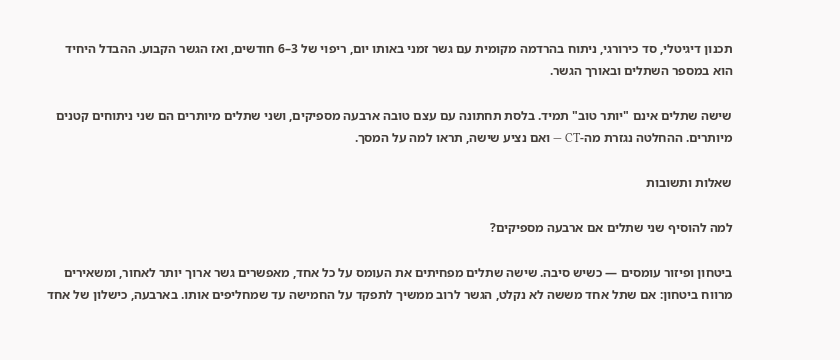תכנון דיגיטלי, סד כירורגי, ניתוח בהרדמה מקומית עם גשר זמני באותו יום, ריפוי של 3–6 חודשים, ואז הגשר הקבוע. ההבדל היחיד הוא במספר השתלים ובאורך הגשר.

שישה שתלים אינם "יותר טוב" תמיד. בלסת תחתונה עם עצם טובה ארבעה מספיקים, ושני שתלים מיותרים הם שני ניתוחים קטנים מיותרים. ההחלטה נגזרת מה-CT — ואם נציע שישה, תראו למה על המסך.

שאלות ותשובות

למה להוסיף שני שתלים אם ארבעה מספיקים?

ביטחון ופיזור עומסים — כשיש סיבה. שישה שתלים מפחיתים את העומס על כל אחד, מאפשרים גשר ארוך יותר לאחור, ומשאירים מרווח ביטחון: אם שתל אחד מששה לא נקלט, הגשר לרוב ממשיך לתפקד על החמישה עד שמחליפים אותו. בארבעה, כישלון של אחד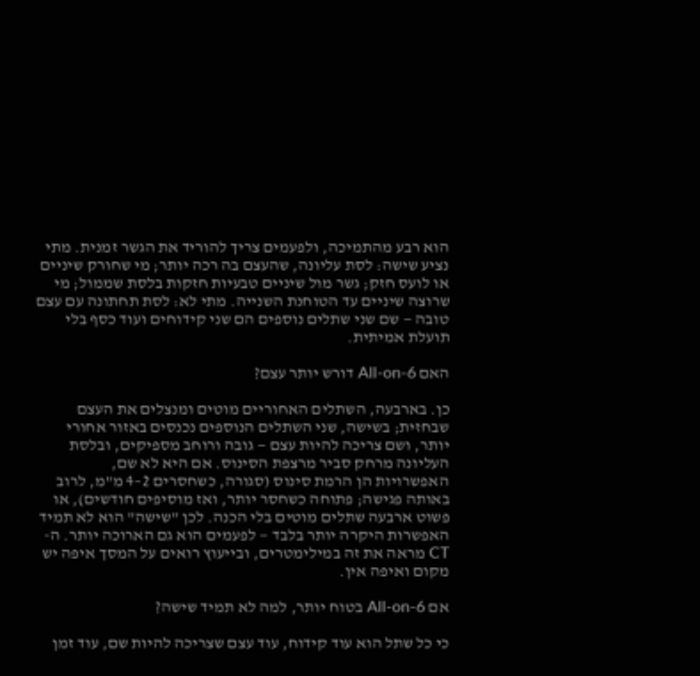הוא רבע מהתמיכה, ולפעמים צריך להוריד את הגשר זמנית. מתי נציע שישה: לסת עליונה, שהעצם בה רכה יותר; מי שחורק שיניים או לועס חזק; גשר מול שיניים טבעיות חזקות בלסת שממול; מי שרוצה שיניים עד הטוחנת השנייה. מתי לא: לסת תחתונה עם עצם טובה — שם שני שתלים נוספים הם שני קידוחים ועוד כסף בלי תועלת אמיתית.

האם All-on-6 דורש יותר עצם?

כן. בארבעה, השתלים האחוריים מוטים ומנצלים את העצם שבחזית; בשישה, שני השתלים הנוספים נכנסים באזור אחורי יותר, ושם צריכה להיות עצם — גובה ורוחב מספיקים, ובלסת העליונה מרחק סביר מרצפת הסינוס. אם היא לא שם, האפשרויות הן הרמת סינוס (סגורה, כשחסרים 2–4 מ"מ, לרוב באותה פגישה; פתוחה כשחסר יותר, ואז מוסיפים חודשים), או פשוט ארבעה שתלים מוטים בלי הכנה. לכן "שישה" הוא לא תמיד האפשרות היקרה יותר בלבד — לפעמים הוא גם הארוכה יותר. ה-CT מראה את זה במילימטרים, ובייעוץ רואים על המסך איפה יש מקום ואיפה אין.

אם All-on-6 בטוח יותר, למה לא תמיד שישה?

כי כל שתל הוא עוד קידוח, עוד עצם שצריכה להיות שם, עוד זמן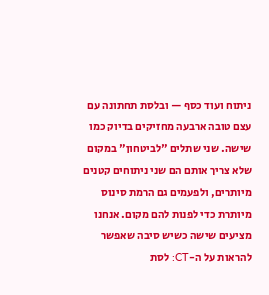ניתוח ועוד כסף — ובלסת תחתונה עם עצם טובה ארבעה מחזיקים בדיוק כמו שישה. שני שתלים "לביטחון" במקום שלא צריך אותם הם שני ניתוחים קטנים מיותרים, ולפעמים גם הרמת סינוס מיותרת כדי לפנות להם מקום. אנחנו מציעים שישה כשיש סיבה שאפשר להראות על ה-CT: לסת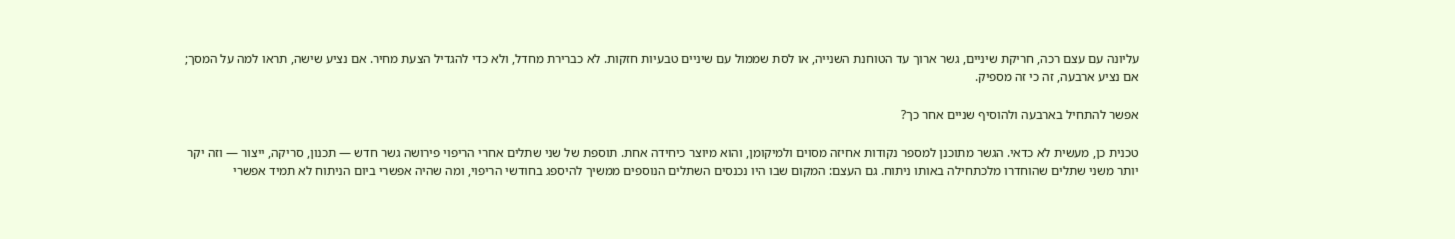עליונה עם עצם רכה, חריקת שיניים, גשר ארוך עד הטוחנת השנייה, או לסת שממול עם שיניים טבעיות חזקות. לא כברירת מחדל, ולא כדי להגדיל הצעת מחיר. אם נציע שישה, תראו למה על המסך; אם נציע ארבעה, זה כי זה מספיק.

אפשר להתחיל בארבעה ולהוסיף שניים אחר כך?

טכנית כן, מעשית לא כדאי. הגשר מתוכנן למספר נקודות אחיזה מסוים ולמיקומן, והוא מיוצר כיחידה אחת. תוספת של שני שתלים אחרי הריפוי פירושה גשר חדש — תכנון, סריקה, ייצור — וזה יקר יותר משני שתלים שהוחדרו מלכתחילה באותו ניתוח. גם העצם: המקום שבו היו נכנסים השתלים הנוספים ממשיך להיספג בחודשי הריפוי, ומה שהיה אפשרי ביום הניתוח לא תמיד אפשרי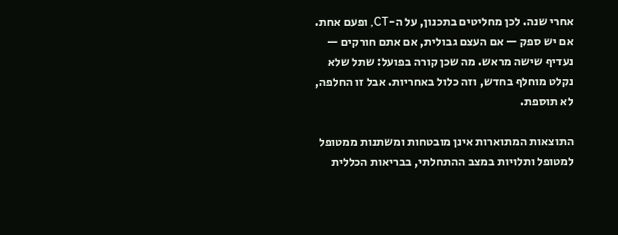אחרי שנה. לכן מחליטים בתכנון, על ה-CT, ופעם אחת. אם יש ספק — אם העצם גבולית, אם אתם חורקים — נעדיף שישה מראש. מה שכן קורה בפועל: שתל שלא נקלט מוחלף בחדש, וזה כלול באחריות. אבל זו החלפה, לא תוספת.

התוצאות המתוארות אינן מובטחות ומשתנות ממטופל למטופל ותלויות במצב ההתחלתי, בבריאות הכללית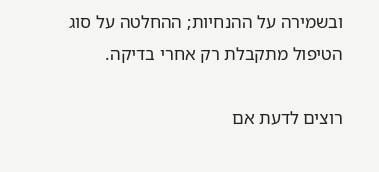ובשמירה על ההנחיות; ההחלטה על סוג הטיפול מתקבלת רק אחרי בדיקה.

רוצים לדעת אם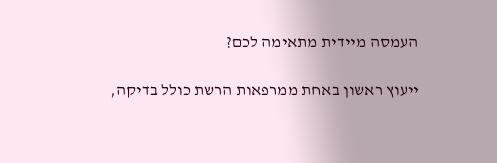העמסה מיידית מתאימה לכם?

ייעוץ ראשון באחת ממרפאות הרשת כולל בדיקה,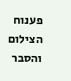פענוח הצילום והסבר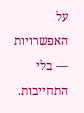על האפשרויות — בלי התחייבות.